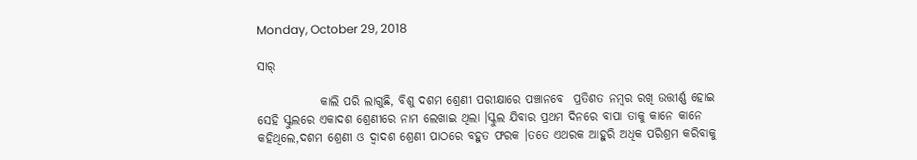Monday, October 29, 2018

ସାର୍

             କାଲି ପରି ଲାଗୁଛି, ବିଶୁ ଦଶମ ଶ୍ରେଣୀ ପରୀକ୍ଷାରେ ପଞ୍ଚାନବେ  ପ୍ରତିଶତ ନମ୍ବର ରଖି ଉତ୍ତୀର୍ଣ୍ଣ ହୋଇ ସେହି ସ୍କୁଲରେ ଏକାଦଶ ଶ୍ରେଣୀରେ ନାମ ଲେଖାଇ ଥିଲା ।ସ୍କୁଲ ଯିବାର ପ୍ରଥମ ଦିନରେ ବାପା ତାକୁ କାନେ କାନେ କହିଥିଲେ,ଦଶମ ଶ୍ରେଣୀ ଓ ଦ୍ୱାଦଶ ଶ୍ରେଣୀ ପାଠରେ ବହୁତ ଫରକ ।ତତେ ଏଥରକ ଆହୁରି ଅଧିକ ପରିଶ୍ରମ କରିବାକୁ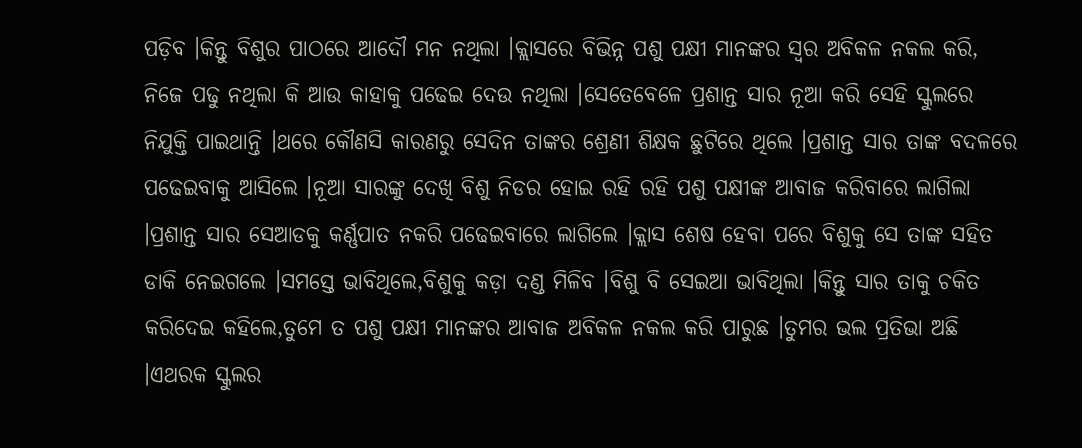ପଡ଼ିବ ।କିନ୍ତୁ ବିଶୁର ପାଠରେ ଆଦୌ ମନ ନଥିଲା ।କ୍ଲାସରେ ବିଭିନ୍ନ ପଶୁ ପକ୍ଷୀ ମାନଙ୍କର ସ୍ୱର ଅବିକଳ ନକଲ କରି, ନିଜେ ପଢୁ ନଥିଲା କି ଆଉ କାହାକୁ ପଢେଇ ଦେଉ ନଥିଲା ।ସେତେବେଳେ ପ୍ରଶାନ୍ତ ସାର ନୂଆ କରି ସେହି ସ୍କୁଲରେ ନିଯୁକ୍ତି ପାଇଥାନ୍ତି ।ଥରେ କୌଣସି କାରଣରୁ ସେଦିନ ତାଙ୍କର ଶ୍ରେଣୀ ଶିକ୍ଷକ ଛୁଟିରେ ଥିଲେ ।ପ୍ରଶାନ୍ତ ସାର ତାଙ୍କ ବଦଳରେ ପଢେଇବାକୁ ଆସିଲେ ।ନୂଆ ସାରଙ୍କୁ ଦେଖି ବିଶୁ ନିଡର ହୋଇ ରହି ରହି ପଶୁ ପକ୍ଷୀଙ୍କ ଆବାଜ କରିବାରେ ଲାଗିଲା ।ପ୍ରଶାନ୍ତ ସାର ସେଆଡକୁ କର୍ଣ୍ଣପାତ ନକରି ପଢେଇବାରେ ଲାଗିଲେ ।କ୍ଲାସ ଶେଷ ହେବା ପରେ ବିଶୁକୁ ସେ ତାଙ୍କ ସହିତ ଡାକି ନେଇଗଲେ ।ସମସ୍ତେ ଭାବିଥିଲେ,ବିଶୁକୁ କଡ଼ା ଦଣ୍ଡ ମିଳିବ ।ବିଶୁ ବି ସେଇଆ ଭାବିଥିଲା ।କିନ୍ତୁ ସାର ତାକୁ ଚକିତ କରିଦେଇ କହିଲେ,ତୁମେ ତ ପଶୁ ପକ୍ଷୀ ମାନଙ୍କର ଆବାଜ ଅବିକଳ ନକଲ କରି ପାରୁଛ ।ତୁମର ଭଲ ପ୍ରତିଭା ଅଛି ।ଏଥରକ ସ୍କୁଲର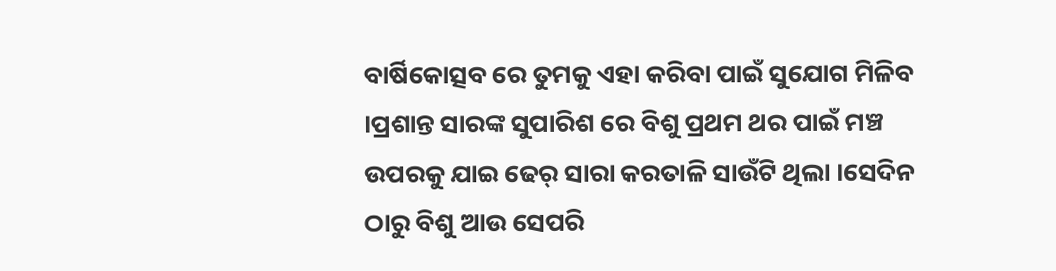ବାର୍ଷିକୋତ୍ସବ ରେ ତୁମକୁ ଏହା କରିବା ପାଇଁ ସୁଯୋଗ ମିଳିବ ।ପ୍ରଶାନ୍ତ ସାରଙ୍କ ସୁପାରିଶ ରେ ବିଶୁ ପ୍ରଥମ ଥର ପାଇଁ ମଞ୍ଚ ଉପରକୁ ଯାଇ ଢେର୍ ସାରା କରତାଳି ସାଉଁଟି ଥିଲା ।ସେଦିନ ଠାରୁ ବିଶୁ ଆଉ ସେପରି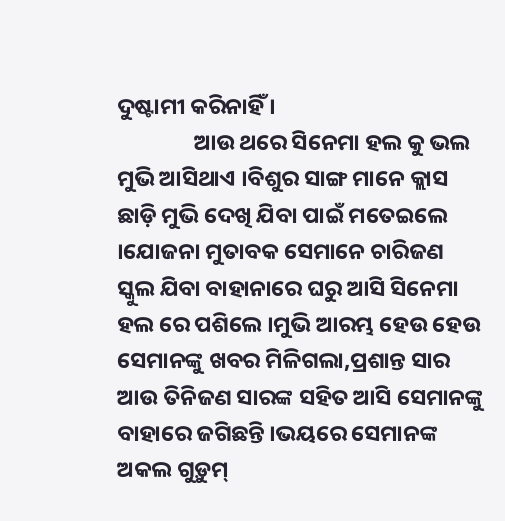ଦୁଷ୍ଟାମୀ କରିନାହିଁ ।
               ଆଉ ଥରେ ସିନେମା ହଲ କୁ ଭଲ ମୁଭି ଆସିଥାଏ ।ବିଶୁର ସାଙ୍ଗ ମାନେ କ୍ଲାସ ଛାଡ଼ି ମୁଭି ଦେଖି ଯିବା ପାଇଁ ମତେଇଲେ ।ଯୋଜନା ମୁତାବକ ସେମାନେ ଚାରିଜଣ ସ୍କୁଲ ଯିବା ବାହାନାରେ ଘରୁ ଆସି ସିନେମା ହଲ ରେ ପଶିଲେ ।ମୁଭି ଆରମ୍ଭ ହେଉ ହେଉ ସେମାନଙ୍କୁ ଖବର ମିଳିଗଲା,ପ୍ରଶାନ୍ତ ସାର ଆଉ ତିନିଜଣ ସାରଙ୍କ ସହିତ ଆସି ସେମାନଙ୍କୁ ବାହାରେ ଜଗିଛନ୍ତି ।ଭୟରେ ସେମାନଙ୍କ ଅକଲ ଗୁଡ଼ୁମ୍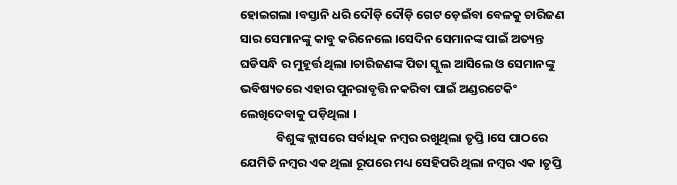ହୋଇଗଲା ।ବସ୍ତାନି ଧରି ଦୌଡ଼ି ଦୌଡ଼ି ଗେଟ ଡ଼େଇଁବା ବେଳକୁ ଚାରିଜଣ ସାର ସେମାନଙ୍କୁ କାବୁ କରିନେଲେ ।ସେଦିନ ସେମାନଙ୍କ ପାଇଁ ଅତ୍ୟନ୍ତ ଘଡିସନ୍ଧି ର ମୁହୂର୍ତ୍ତ ଥିଲା ।ଚାରିଜଣଙ୍କ ପିତା ସ୍କୁଲ ଆସିଲେ ଓ ସେମାନଙ୍କୁ ଭବିଷ୍ୟତରେ ଏହାର ପୁନରାବୃତ୍ତି ନକରିବା ପାଇଁ ଅଣ୍ଡରଟେକିଂ ଲେଖିଦେବାକୁ ପଡ଼ିଥିଲା ।
             ବିଶୁଙ୍କ କ୍ଲାସରେ ସର୍ବାଧିକ ନମ୍ବର ରଖୁଥିଲା ତୃପ୍ତି ।ସେ ପାଠରେ ଯେମିତି ନମ୍ବର ଏକ ଥିଲା ରୂପରେ ମଧ୍ୟ ସେହିପରି ଥିଲା ନମ୍ବର ଏକ ।ତୃପ୍ତି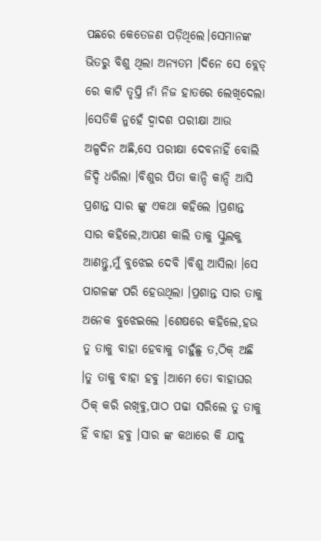ପଛରେ କେତେଜଣ ପଡ଼ିଥିଲେ।ସେମାନଙ୍କ ଭିତରୁ ବିଶୁ ଥିଲା ଅନ୍ୟତମ ।ଦିନେ ସେ ବ୍ଲେଡ୍ ରେ କାଟି ତୃପ୍ତି ନାଁ ନିଜ ହାତରେ ଲେଖିଦେଲା ।ସେତିକି ନୁହେଁ ଦ୍ୱାଦଶ ପରୀକ୍ଷା ଆଉ ଅଳ୍ପଦିନ ଅଛି,ସେ ପରୀକ୍ଷା ଦେବନାହିଁ ବୋଲି ଜିଦ୍ଦି ଧରିଲା ।ବିଶୁର ପିତା କାନ୍ଦି କାନ୍ଦି ଆସି ପ୍ରଶାନ୍ତ ସାର ଙ୍କୁ ଏକଥା କହିଲେ ।ପ୍ରଶାନ୍ତ ସାର କହିଲେ,ଆପଣ କାଲି ତାକୁ ସ୍କୁଲକୁ ଆଣନ୍ତୁ,ମୁଁ ବୁଝେଇ ଦେବି ।ବିଶୁ ଆସିଲା ।ସେ ପାଗଳଙ୍କ ପରି ହେଉଥିଲା ।ପ୍ରଶାନ୍ତ ସାର ତାକୁ ଅନେକ ବୁଝେଇଲେ ।ଶେଷରେ କହିଲେ,ହଉ ତୁ ତାକୁ ବାହା ହେବାକୁ ଚାହୁଁଛୁ ତ,ଠିକ୍ ଅଛି ।ତୁ ତାକୁ ବାହା ହବୁ ।ଆମେ ତୋ ବାହାଘର ଠିକ୍ କରି ରଖିବୁ,ପାଠ ପଢା ସରିଲେ ତୁ ତାକୁ ହିଁ ବାହା ହବୁ ।ସାର ଙ୍କ କଥାରେ କି ଯାଦୁ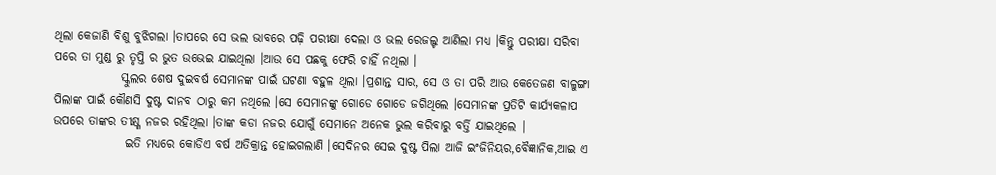ଥିଲା କେଜାଣି ବିଶୁ ବୁଝିଗଲା ।ତାପରେ ସେ ଭଲ ଭାବରେ ପଢ଼ି ପରୀକ୍ଷା ଦେଲା ଓ ଭଲ ରେଜଲ୍ଟ ଆଣିଲା ମଧ୍ୟ ।କିନ୍ତୁ ପରୀକ୍ଷା ସରିବା ପରେ ତା ମୁଣ୍ଡ ରୁ ତୃପ୍ତି ର ଭୁତ ଉଭେଇ ଯାଇଥିଲା ।ଆଉ ସେ ପଛକୁ ଫେରି ଚାହିଁ ନଥିଲା ।
              ସ୍କୁଲର ଶେଷ ଦୁଇବର୍ଷ ସେମାନଙ୍କ ପାଇଁ ଘଟଣା ବହୁଳ ଥିଲା ।ପ୍ରଶାନ୍ତ ସାର, ସେ ଓ ତା ପରି ଆଉ କେତେଜଣ ବାଳୁଙ୍ଗା ପିଲାଙ୍କ ପାଇଁ କୌଣସି ଦୁଷ୍ଟ ଦାନବ ଠାରୁ କମ ନଥିଲେ ।ସେ ସେମାନଙ୍କୁ ଗୋଡେ ଗୋଡେ ଜଗିଥିଲେ ।ସେମାନଙ୍କ ପ୍ରତିଟି କାର୍ଯ୍ୟକଳାପ ଉପରେ ତାଙ୍କର ତୀକ୍ଷ୍ଣ ନଜର ରହିଥିଲା ।ତାଙ୍କ କଡା ନଜର ଯୋଗୁଁ ସେମାନେ ଅନେକ ଭୁଲ କରିବାରୁ ବର୍ତ୍ତି ଯାଇଥିଲେ |
               ଇତି ମଧ୍ୟରେ କୋଡିଏ ବର୍ଷ ଅତିକ୍ରାନ୍ତ ହୋଇଗଲାଣି ।ସେଦିନର ସେଇ ଦୁଷ୍ଟ ପିଲା ଆଜି ଇଂଜିନିୟର,ବୈଜ୍ଞାନିକ,ଆଇ ଏ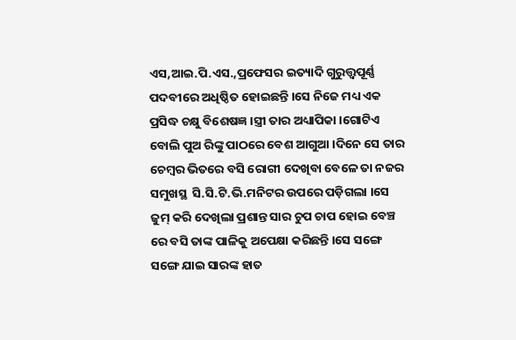ଏସ,ଆଇ.ପି.ଏସ.,ପ୍ରଫେସର ଇତ୍ୟାଦି ଗୁରୁତ୍ତ୍ୱପୂର୍ଣ୍ଣ ପଦବୀରେ ଅଧିଷ୍ଠିତ ହୋଇଛନ୍ତି ।ସେ ନିଜେ ମଧ୍ୟ ଏକ ପ୍ରସିଦ୍ଧ ଚକ୍ଷୁ ବିଶେଷଜ୍ଞ ।ସ୍ତ୍ରୀ ତାର ଅଧ୍ୟାପିକା ।ଗୋଟିଏ ବୋଲି ପୁଅ ରିଙ୍କୁ ପାଠରେ ବେଶ ଆଗୁଆ ।ଦିନେ ସେ ତାର ଚେମ୍ବର ଭିତରେ ବସି ରୋଗୀ ଦେଖିବା ବେଳେ ତା ନଜର ସମୁଖସ୍ଥ  ସି.ସି.ଟି.ଭି.ମନିଟର ଉପରେ ପଡ଼ିଗଲା ।ସେ ଜୁମ୍ କରି ଦେଖିଲା ପ୍ରଶାନ୍ତ ସାର ଚୁପ ଚାପ ହୋଇ ବେଞ୍ଚ ରେ ବସି ତାଙ୍କ ପାଳିକୁ ଅପେକ୍ଷା କରିଛନ୍ତି ।ସେ ସଙ୍ଗେ ସଙ୍ଗେ ଯାଇ ସାରଙ୍କ ହାତ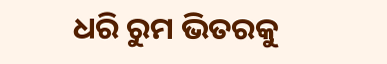ଧରି ରୁମ ଭିତରକୁ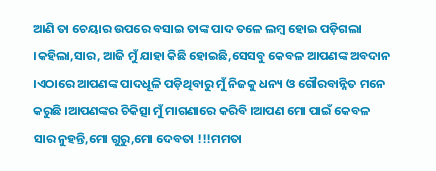ଆଣି ତା ଚେୟାର ଉପରେ ବସାଇ ତାଙ୍କ ପାଦ ତଳେ ଲମ୍ବ ହୋଇ ପଡ଼ିଗଲା ।କହିଲା,ସାର, ଆଜି ମୁଁ ଯାହା କିଛି ହୋଇଛି,ସେସବୁ କେବଳ ଆପଣଙ୍କ ଅବଦାନ ।ଏଠାରେ ଆପଣଙ୍କ ପାଦଧୂଳି ପଡ଼ିଥିବାରୁ ମୁଁ ନିଜକୁ ଧନ୍ୟ ଓ ଗୌରବାନ୍ନିତ ମନେ କରୁଛି ।ଆପଣଙ୍କର ଚିକିତ୍ସା ମୁଁ ମାଗଣାରେ କରିବି ।ଆପଣ ମୋ ପାଇଁ କେବଳ ସାର ନୁହନ୍ତି,ମୋ ଗୁରୁ,ମୋ ଦେବତା !!!ମମତା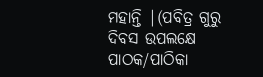ମହାନ୍ତି |(ପବିତ୍ର ଗୁରୁ ଦିବସ ଉପଲକ୍ଷେ ପାଠକ/ପାଠିକା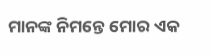ମାନଙ୍କ ନିମନ୍ତେ ମୋର ଏକ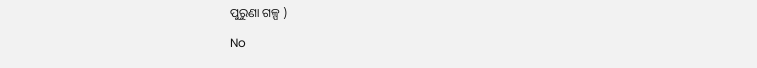ପୁରୁଣା ଗଳ୍ପ )

No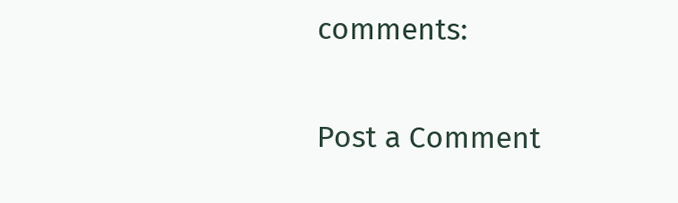comments:

Post a Comment